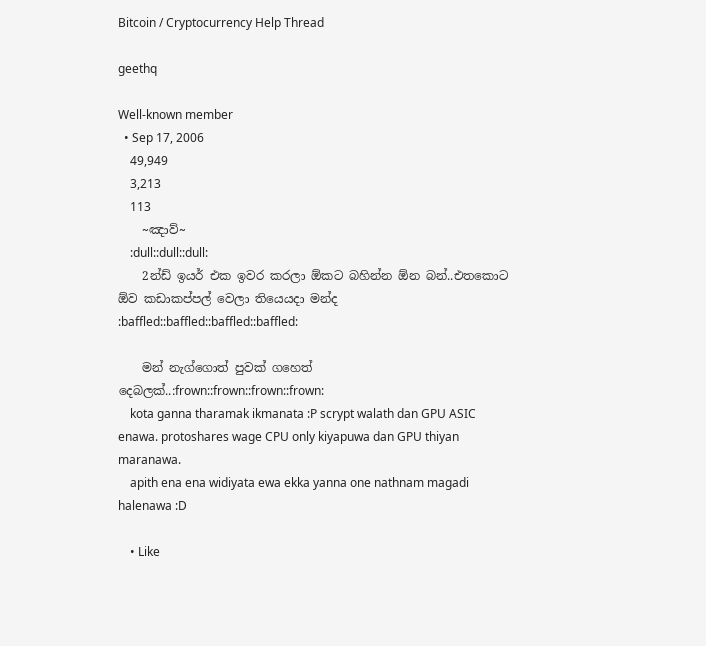Bitcoin / Cryptocurrency Help Thread

geethq

Well-known member
  • Sep 17, 2006
    49,949
    3,213
    113
    ~ඤාව්~
    :dull::dull::dull:
    2න්ඩ් ඉයර් එක ඉවර කරලා ඕකට බහින්න ඕන බන්..එතකොට ඕව කඩාකප්පල් වෙලා තියෙයදා මන්ද :baffled::baffled::baffled::baffled:

    මන් නැග්ගොත් පුවක් ගහෙත් දෙබලක්..:frown::frown::frown::frown:
    kota ganna tharamak ikmanata :P scrypt walath dan GPU ASIC enawa. protoshares wage CPU only kiyapuwa dan GPU thiyan maranawa.
    apith ena ena widiyata ewa ekka yanna one nathnam magadi halenawa :D

    • Like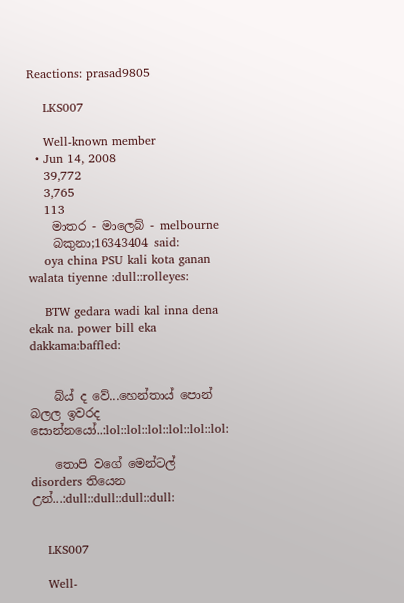Reactions: prasad9805

    LKS007

    Well-known member
  • Jun 14, 2008
    39,772
    3,765
    113
    මාතර - මාලෙබ් - melbourne
    බකුනා;16343404 said:
    oya china PSU kali kota ganan walata tiyenne :dull::rolleyes:

    BTW gedara wadi kal inna dena ekak na. power bill eka dakkama:baffled:


    බ්ය් ද වේ...හෙන්තාය් පොන් බලල ඉවරද සොන්නයෝ..:lol::lol::lol::lol::lol::lol:

    තොපි වගේ මෙන්ටල් disorders තියෙන උන්...:dull::dull::dull::dull:


    LKS007

    Well-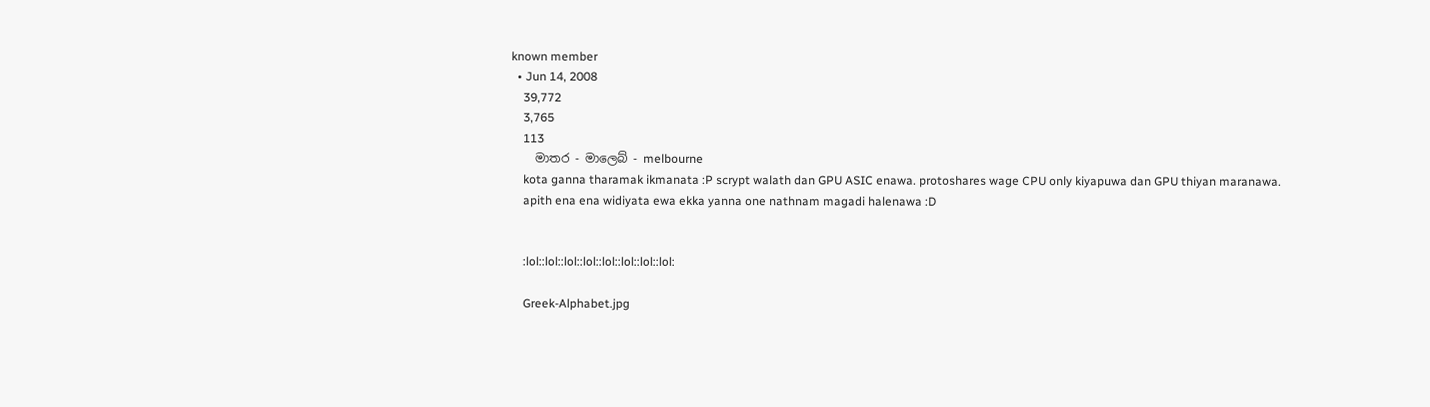known member
  • Jun 14, 2008
    39,772
    3,765
    113
    මාතර - මාලෙබ් - melbourne
    kota ganna tharamak ikmanata :P scrypt walath dan GPU ASIC enawa. protoshares wage CPU only kiyapuwa dan GPU thiyan maranawa.
    apith ena ena widiyata ewa ekka yanna one nathnam magadi halenawa :D


    :lol::lol::lol::lol::lol::lol::lol::lol:

    Greek-Alphabet.jpg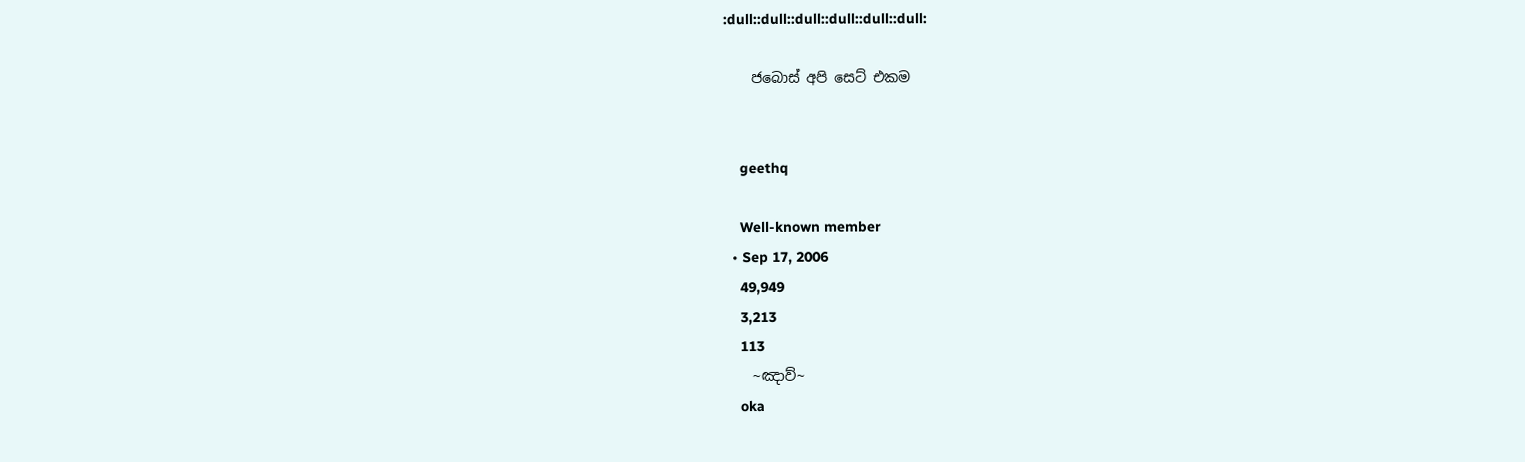:dull::dull::dull::dull::dull::dull:

    ජබොස් අපි සෙට් එකම


    geethq

    Well-known member
  • Sep 17, 2006
    49,949
    3,213
    113
    ~ඤාව්~
    oka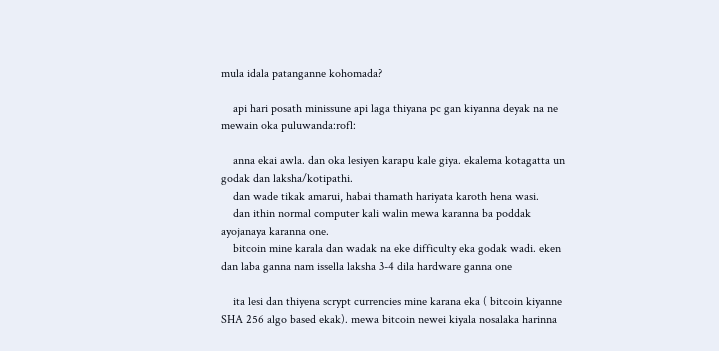mula idala patanganne kohomada?

    api hari posath minissune api laga thiyana pc gan kiyanna deyak na ne mewain oka puluwanda:rofl:

    anna ekai awla. dan oka lesiyen karapu kale giya. ekalema kotagatta un godak dan laksha/kotipathi.
    dan wade tikak amarui, habai thamath hariyata karoth hena wasi.
    dan ithin normal computer kali walin mewa karanna ba poddak ayojanaya karanna one.
    bitcoin mine karala dan wadak na eke difficulty eka godak wadi. eken dan laba ganna nam issella laksha 3-4 dila hardware ganna one

    ita lesi dan thiyena scrypt currencies mine karana eka ( bitcoin kiyanne SHA 256 algo based ekak). mewa bitcoin newei kiyala nosalaka harinna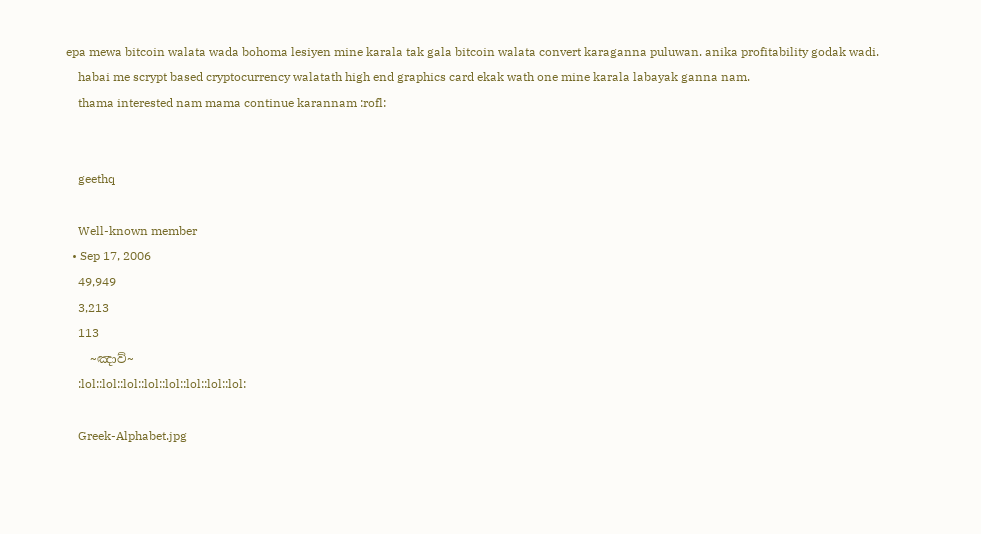epa mewa bitcoin walata wada bohoma lesiyen mine karala tak gala bitcoin walata convert karaganna puluwan. anika profitability godak wadi.
    habai me scrypt based cryptocurrency walatath high end graphics card ekak wath one mine karala labayak ganna nam.
    thama interested nam mama continue karannam :rofl:


    geethq

    Well-known member
  • Sep 17, 2006
    49,949
    3,213
    113
    ~ඤාව්~
    :lol::lol::lol::lol::lol::lol::lol::lol:

    Greek-Alphabet.jpg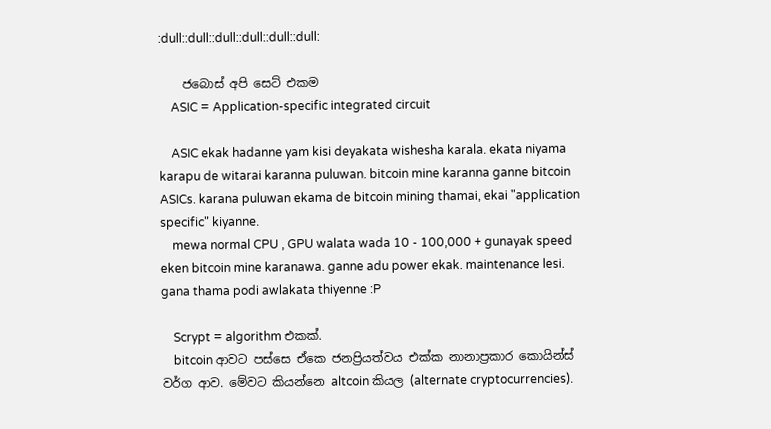:dull::dull::dull::dull::dull::dull:

    ජබොස් අපි සෙට් එකම
    ASIC = Application-specific integrated circuit

    ASIC ekak hadanne yam kisi deyakata wishesha karala. ekata niyama karapu de witarai karanna puluwan. bitcoin mine karanna ganne bitcoin ASICs. karana puluwan ekama de bitcoin mining thamai, ekai "application specific" kiyanne.
    mewa normal CPU , GPU walata wada 10 - 100,000 + gunayak speed eken bitcoin mine karanawa. ganne adu power ekak. maintenance lesi. gana thama podi awlakata thiyenne :P

    Scrypt = algorithm එකක්.
    bitcoin ආවට පස්සෙ ඒකෙ ජනප්‍රියත්වය එක්ක නානාප්‍රකාර කොයින්ස් වර්ග ආව. මේවට කියන්නෙ altcoin කියල (alternate cryptocurrencies).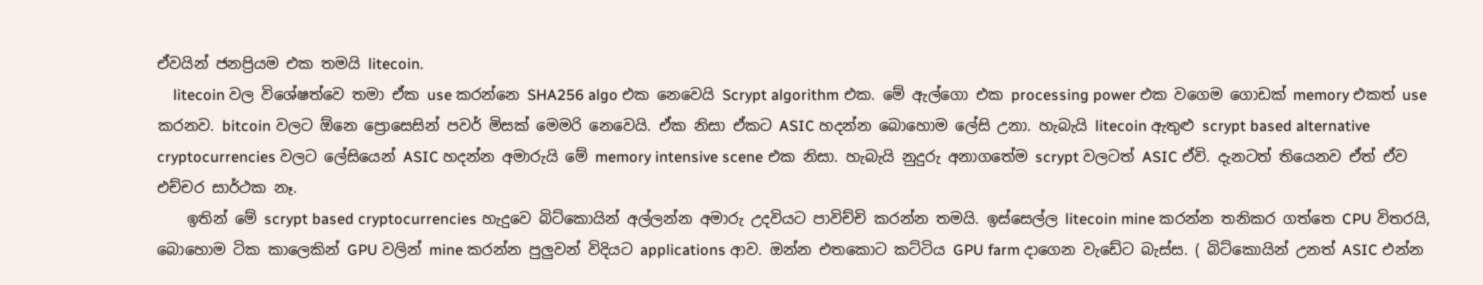ඒවයින් ජනප්‍රියම එක තමයි litecoin.
    litecoin වල විශේෂත්වෙ තමා ඒක use කරන්නෙ SHA256 algo එක නෙවෙයි Scrypt algorithm එක. මේ ඇල්ගො එක processing power එක වගෙම ගොඩක් memory එකත් use කරනව. bitcoin වලට ඕනෙ ප්‍රොසෙසින් පවර් මිසක් මෙමරි නෙවෙයි. ඒක නිසා ඒකට ASIC හදන්න බොහොම ලේසි උනා. හැබැයි litecoin ඇතුළු scrypt based alternative cryptocurrencies වලට ලේසියෙන් ASIC හදන්න අමාරුයි මේ memory intensive scene එක නිසා. හැබැයි නුදුරු අනාගතේම scrypt වලටත් ASIC ඒවි. දැනටත් තියෙනව ඒත් ඒව එච්චර සාර්ථක නෑ.
    ඉතින් මේ scrypt based cryptocurrencies හැදුවෙ බිට්කොයින් අල්ලන්න අමාරු උදවියට පාවිච්චි කරන්න තමයි. ඉස්සෙල්ල litecoin mine කරන්න තනිකර ගත්තෙ CPU විතරයි, බොහොම ටික කාලෙකින් GPU වලින් mine කරන්න පුලුවන් විදියට applications ආව. ඔන්න එතකොට කට්ටිය GPU farm දාගෙන වැඩේට බැස්ස. ( බිට්කොයින් උනත් ASIC එන්න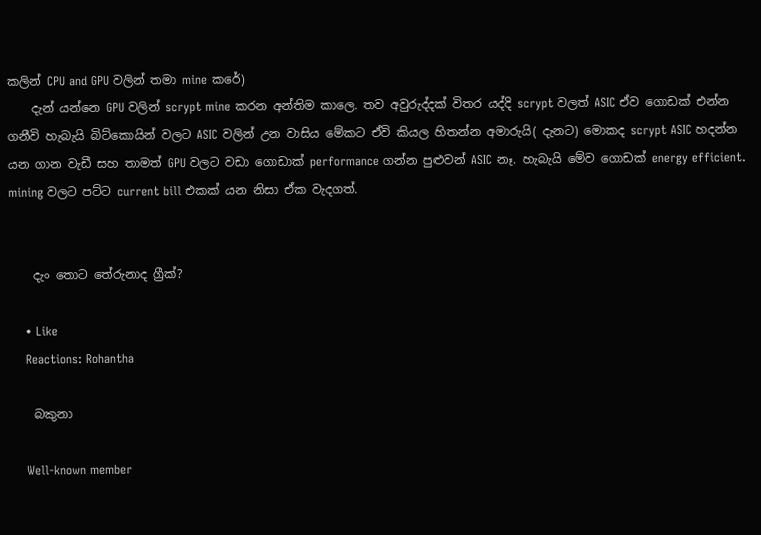කලින් CPU and GPU වලින් තමා mine කරේ)
    දැන් යන්නෙ GPU වලින් scrypt mine කරන අන්තිම කාලෙ. තව අවුරුද්දක් විතර යද්දි scrypt වලත් ASIC ඒව ගොඩක් එන්න ගනීවි හැබැයි බිට්කොයින් වලට ASIC වලින් උන වාසිය මේකට ඒවි කියල හිතන්න අමාරුයි( දැනට) මොකද scrypt ASIC හදන්න යන ගාන වැඩී සහ තාමත් GPU වලට වඩා ගොඩාක් performance ගන්න පුළුවන් ASIC නෑ. හැබැයි මේව ගොඩක් energy efficient. mining වලට පට්ට current bill එකක් යන නිසා ඒක වැදගත්.


    දැං තොට තේරුනාද ග්‍රීක්?

    • Like
    Reactions: Rohantha

    බකුනා

    Well-known member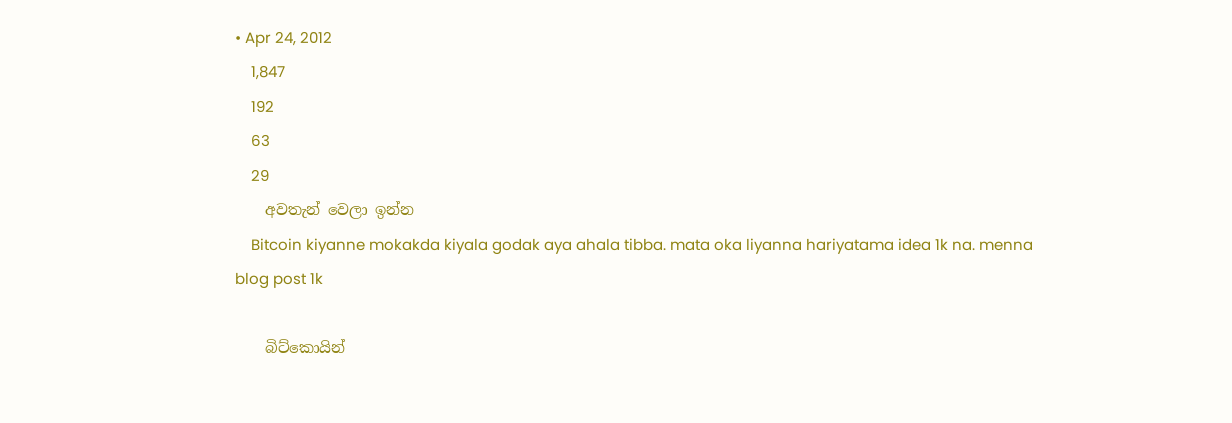• Apr 24, 2012
    1,847
    192
    63
    29
    අවතැන් වෙලා ඉන්න
    Bitcoin kiyanne mokakda kiyala godak aya ahala tibba. mata oka liyanna hariyatama idea 1k na. menna blog post 1k

    බිට්කොයින්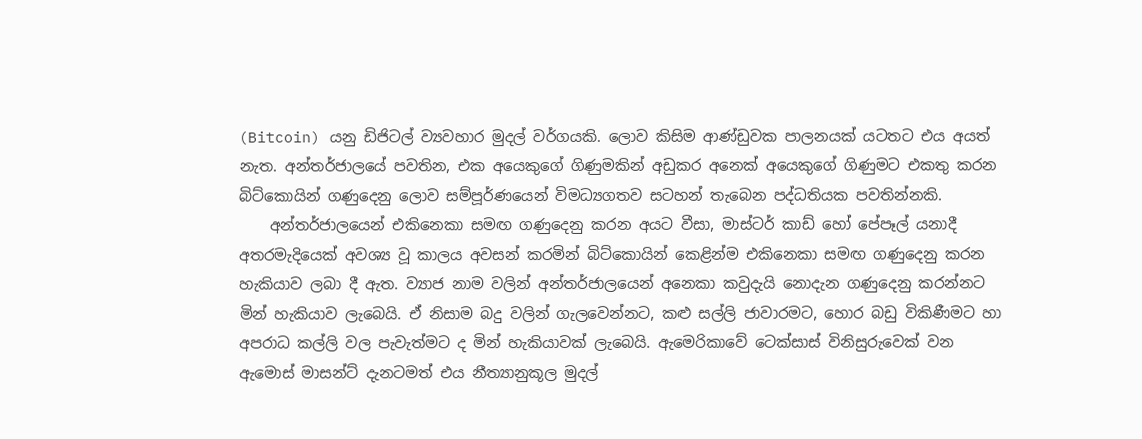(Bitcoin) යනු ඩිජිටල් ව්‍යවහාර මුදල් වර්ගයකි. ලොව කිසිම ආණ්ඩුවක පාලනයක් යටතට එය අයත් නැත. අන්තර්ජාලයේ පවතින, එක අයෙකුගේ ගිණුමකින් අඩුකර අනෙක් අයෙකුගේ ගිණුමට එකතු කරන බිට්කොයින් ගණුදෙනු ලොව සම්පූර්ණයෙන් විමධ්‍යගතව සටහන් තැබෙන පද්ධතියක පවතින්නකි.
    අන්තර්ජාලයෙන් එකිනෙකා සමඟ ගණුදෙනු කරන අයට වීසා, මාස්ටර් කාඩ් හෝ පේපෑල් යනාදී අතරමැදියෙක් අවශ්‍ය වූ කාලය අවසන් කරමින් බිට්කොයින් කෙළින්ම එකිනෙකා සමඟ ගණුදෙනු කරන හැකියාව ලබා දී ඇත. ව්‍යාජ නාම වලින් අන්තර්ජාලයෙන් අනෙකා කවුදැයි නොදැන ගණුදෙනු කරන්නට මින් හැකියාව ලැබෙයි. ඒ නිසාම බදු වලින් ගැලවෙන්නට, කළු සල්ලි ජාවාරමට, හොර බඩු විකිණීමට හා අපරාධ කල්ලි වල පැවැත්මට ද මින් හැකියාවක් ලැබෙයි. ඇමෙරිකාවේ ටෙක්සාස් විනිසුරුවෙක් වන ඇමොස් මාසන්ට් දැනටමත් එය නීත්‍යානුකූල මුදල්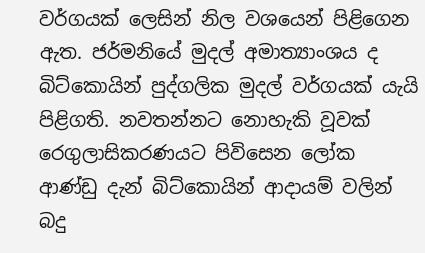වර්ගයක් ලෙසින් නිල වශයෙන් පිළිගෙන ඇත. ජර්මනියේ මුදල් අමාත්‍යාංශය ද බිට්කොයින් පුද්ගලික මුදල් වර්ගයක් යැයි පිළිගති. නවතන්නට නොහැකි වූවක් රෙගුලාසිකරණයට පිවිසෙන ලෝක ආණ්ඩු දැන් බිට්කොයින් ආදායම් වලින් බදු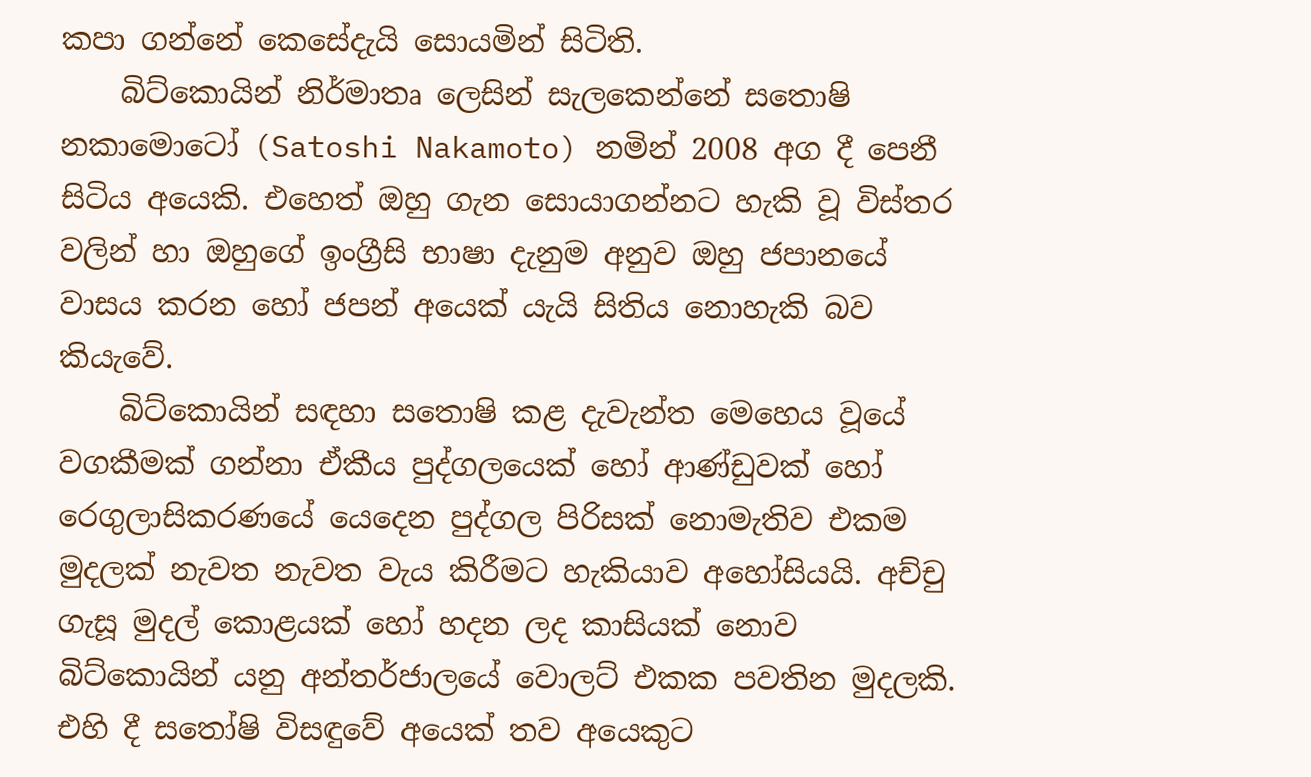කපා ගන්නේ කෙසේදැයි සොයමින් සිටිති.
    බිට්කොයින් නිර්මාතෘ ලෙසින් සැලකෙන්නේ සතොෂි නකාමොටෝ (Satoshi Nakamoto) නමින් 2008 අග දී පෙනී සිටිය අයෙකි. එහෙත් ඔහු ගැන සොයාගන්නට හැකි වූ විස්තර වලින් හා ඔහුගේ ඉංග්‍රීසි භාෂා දැනුම අනුව ඔහු ජපානයේ වාසය කරන හෝ ජපන් අයෙක් යැයි සිතිය නොහැකි බව කියැවේ.
    බිට්කොයින් සඳහා සතොෂි කළ දැවැන්ත මෙහෙය වූයේ වගකීමක් ගන්නා ඒකීය පුද්ගලයෙක් හෝ ආණ්ඩුවක් හෝ රෙගුලාසිකරණයේ යෙදෙන පුද්ගල පිරිසක් නොමැතිව එකම මුදලක් නැවත නැවත වැය කිරීමට හැකියාව අහෝසියයි. අච්චු ගැසූ මුදල් කොළයක් හෝ හදන ලද කාසියක් නොව බිට්කොයින් යනු අන්තර්ජාලයේ වොලට් එකක පවතින මුදලකි. එහි දී සතෝෂි විසඳුවේ අයෙක් තව අයෙකුට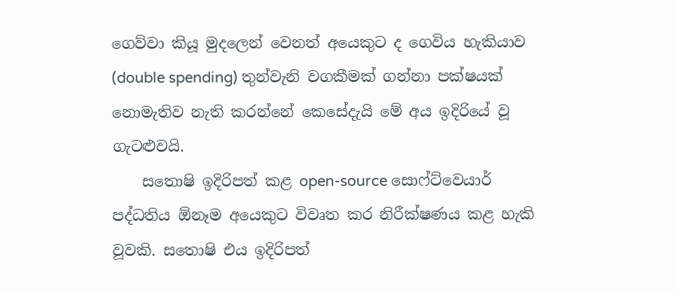ගෙව්වා කියූ මුදලෙන් වෙනත් අයෙකුට ද ගෙවිය හැකියාව (double spending) තුන්වැනි වගකීමක් ගන්නා පක්ෂයක් නොමැතිව නැති කරන්නේ කෙසේදැයි මේ අය ඉදිරියේ වූ ගැටළුවයි.
    සතොෂි ඉදිරිපත් කළ open-source සොෆ්ට්වෙයාර් පද්ධතිය ඕනෑම අයෙකුට විවෘත කර නිරීක්ෂණය කළ හැකි වූවකි. සතොෂි එය ඉදිරිපත්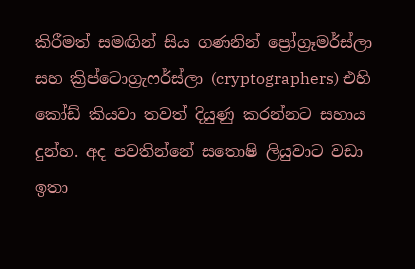කිරීමත් සමඟින් සිය ගණනින් ප්‍රෝග්‍රෑමර්ස්ලා සහ ක්‍රිප්ටොග්‍රැෆර්ස්ලා (cryptographers) එහි කෝඩ් කියවා තවත් දියුණු කරන්නට සහාය දුන්හ. අද පවතින්නේ සතොෂි ලියුවාට වඩා ඉතා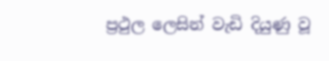ප්‍රථුල ලෙසින් වැඩි දියුණු වූ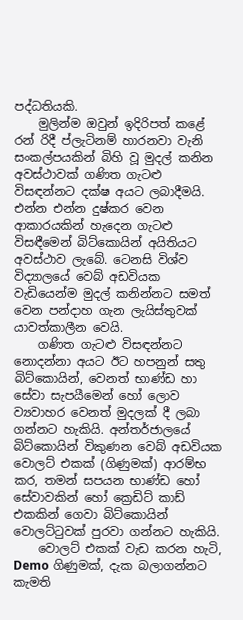පද්ධතියකි.
    මුලින්ම ඔවුන් ඉදිරිපත් කළේ රන් රිදී ප්ලැටිනම් හාරනවා වැනි සංකල්පයකින් බිහි වූ මුදල් කනින අවස්ථාවක් ගණිත ගැටළු විසඳන්නට දක්ෂ අයට ලබාදීමයි. එන්න එන්න දුෂ්කර වෙන ආකාරයකින් හැදෙන ගැටළු විසඳීමෙන් බිට්කොයින් අයිතියට අවස්ථාව ලැබේ. ටෙනසි විශ්ව විද්‍යාලයේ වෙබ් අඩවියක වැඩියෙන්ම මුදල් කනින්නට සමත් වෙන පන්දාහ ගැන ලැයිස්තුවක් යාවත්කාලීන වෙයි.
    ගණිත ගැටළු විසඳන්නට නොදන්නා අයට ඊට හපනුන් සතු බිට්කොයින්, වෙනත් භාණ්ඩ හා සේවා සැපයීමෙන් හෝ ලොව ව්‍යවාහර වෙනත් මුදලක් දී ලබා ගන්නට හැකියි. අන්තර්ජාලයේ බිට්කොයින් විකුණන වෙබ් අඩවියක වොලට් එකක් (ගිණුමක්) ආරම්භ කර, තමන් සපයන භාණ්ඩ හෝ සේවාවකින් හෝ ක්‍රෙඩිට් කාඩ් එකකින් ගෙවා බිට්කොයින් වොලට්ටුවක් පුරවා ගන්නට හැකියි.
    වොලට් එකක් වැඩ කරන හැටි, Demo ගිණුමක්, දැක බලාගන්නට කැමති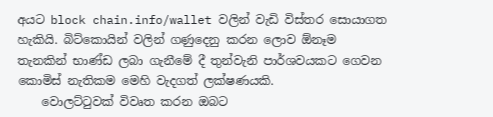අයට block chain.info/wallet වලින් වැඩි විස්තර සොයාගත හැකියි. බිට්කොයින් වලින් ගණුදෙනු කරන ලොව ඕනෑම තැනකින් භාණ්ඩ ලබා ගැනීමේ දී තුන්වැනි පාර්ශවයකට ගෙවන කොමිස් නැතිකම මෙහි වැදගත් ලක්ෂණයකි.
    වොලට්ටුවක් විවෘත කරන ඔබට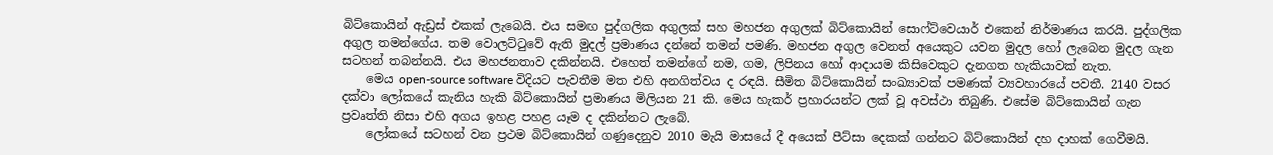බිට්කොයින් ඇඩ්‍රස් එකක් ලැබෙයි. එය සමඟ පුද්ගලික අගුලක් සහ මහජන අගුලක් බිට්කොයින් සොෆ්ට්වෙයාර් එකෙන් නිර්මාණය කරයි. පුද්ගලික අගුල තමන්ගේය. තම වොලට්ටුවේ ඇති මුදල් ප්‍රමාණය දන්නේ තමන් පමණි. මහජන අගුල වෙනත් අයෙකුට යවන මුදල හෝ ලැබෙන මුදල ගැන සටහන් තබන්නයි. එය මහජනතාව දකින්නයි. එහෙත් තමන්ගේ නම, ගම, ලිපිනය හෝ ආදායම කිසිවෙකුට දැනගත හැකියාවක් නැත.
    මෙය open-source software විදියට පැවතීම මත එහි අනගිත්වය ද රඳයි. සීමිත බිට්කොයින් සංඛ්‍යාවක් පමණක් ව්‍යවහාරයේ පවතී. 2140 වසර දක්වා ලෝකයේ කැනිය හැකි බිට්කොයින් ප්‍රමාණය මිලියන 21 කි. මෙය හැකර් ප්‍රහාරයන්ට ලක් වූ අවස්ථා තිබුණි. එසේම බිට්කොයින් ගැන ප්‍රවෘත්ති නිසා එහි අගය ඉහළ පහළ යෑම ද දකින්නට ලැබේ.
    ලෝකයේ සටහන් වන ප්‍රථම බිට්කොයින් ගණුදෙනුව 2010 මැයි මාසයේ දී අයෙක් පීට්සා දෙකක් ගන්නට බිට්කොයින් දහ දාහක් ගෙවීමයි.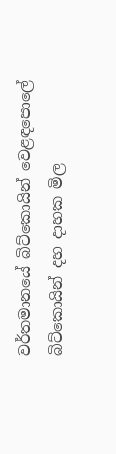වර්තමානයේ බිට්කොයින් වෙළඳපොලේ බිට්කොයින් දහ දාහක මිල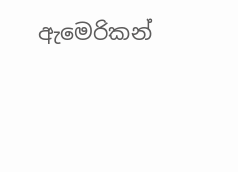ඇමෙරිකන්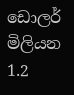ඩොලර් මිලියන 1.2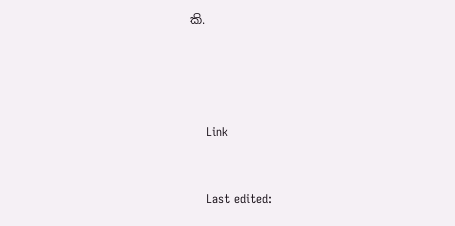කි.




    Link


    Last edited: